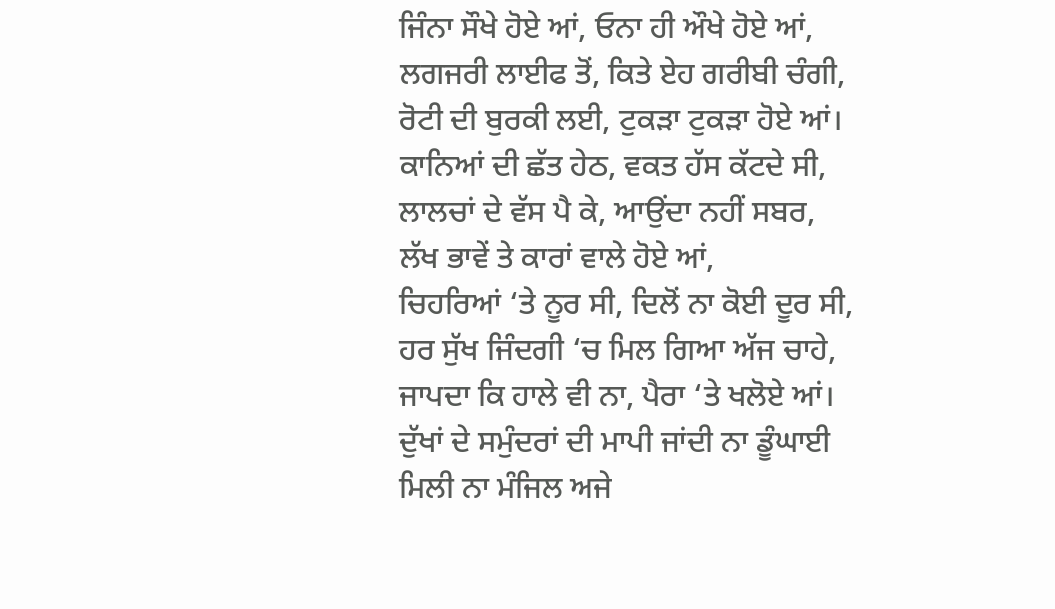ਜਿੰਨਾ ਸੌਖੇ ਹੋਏ ਆਂ, ਓਨਾ ਹੀ ਔਖੇ ਹੋਏ ਆਂ,
ਲਗਜਰੀ ਲਾਈਫ ਤੋਂ, ਕਿਤੇ ਏਹ ਗਰੀਬੀ ਚੰਗੀ,
ਰੋਟੀ ਦੀ ਬੁਰਕੀ ਲਈ, ਟੁਕੜਾ ਟੁਕੜਾ ਹੋਏ ਆਂ।
ਕਾਨਿਆਂ ਦੀ ਛੱਤ ਹੇਠ, ਵਕਤ ਹੱਸ ਕੱਟਦੇ ਸੀ,
ਲਾਲਚਾਂ ਦੇ ਵੱਸ ਪੈ ਕੇ, ਆਉਂਦਾ ਨਹੀਂ ਸਬਰ,
ਲੱਖ ਭਾਵੇਂ ਤੇ ਕਾਰਾਂ ਵਾਲੇ ਹੋਏ ਆਂ,
ਚਿਹਰਿਆਂ ‘ਤੇ ਨੂਰ ਸੀ, ਦਿਲੋਂ ਨਾ ਕੋਈ ਦੂਰ ਸੀ,
ਹਰ ਸੁੱਖ ਜਿੰਦਗੀ ‘ਚ ਮਿਲ ਗਿਆ ਅੱਜ ਚਾਹੇ,
ਜਾਪਦਾ ਕਿ ਹਾਲੇ ਵੀ ਨਾ, ਪੈਰਾ ‘ਤੇ ਖਲੋਏ ਆਂ।
ਦੁੱਖਾਂ ਦੇ ਸਮੁੰਦਰਾਂ ਦੀ ਮਾਪੀ ਜਾਂਦੀ ਨਾ ਡੂੰਘਾਈ
ਮਿਲੀ ਨਾ ਮੰਜਿਲ ਅਜੇ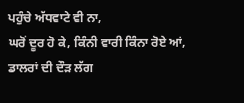ਪਹੁੰਚੇ ਅੱਧਵਾਟੇ ਵੀ ਨਾ,
ਘਰੋਂ ਦੂਰ ਹੋ ਕੇ, ਕਿੰਨੀ ਵਾਰੀ ਕਿੰਨਾ ਰੋਏ ਆਂ,
ਡਾਲਰਾਂ ਦੀ ਦੌੜ ਲੱਗ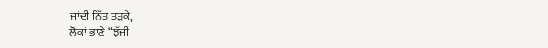ਜਾਂਦੀ ਨਿੱਤ ਤੜਕੇ,
ਲੋਕਾਂ ਭਾਣੇ “ਝੱਜੀ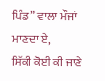ਪਿੰਡ” ਵਾਲਾ ਮੌਜਾਂ ਮਾਣਦਾ ਏ,
ਸਿੱਕੀ ਕੋਈ ਕੀ ਜਾਣੇ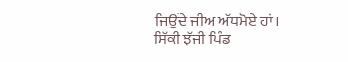ਜਿਉਂਦੇ ਜੀਅ ਅੱਧਮੋਏ ਹਾਂ।
ਸਿੱਕੀ ਝੱਜੀ ਪਿੰਡ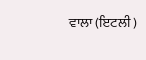ਵਾਲਾ (ਇਟਲੀ )